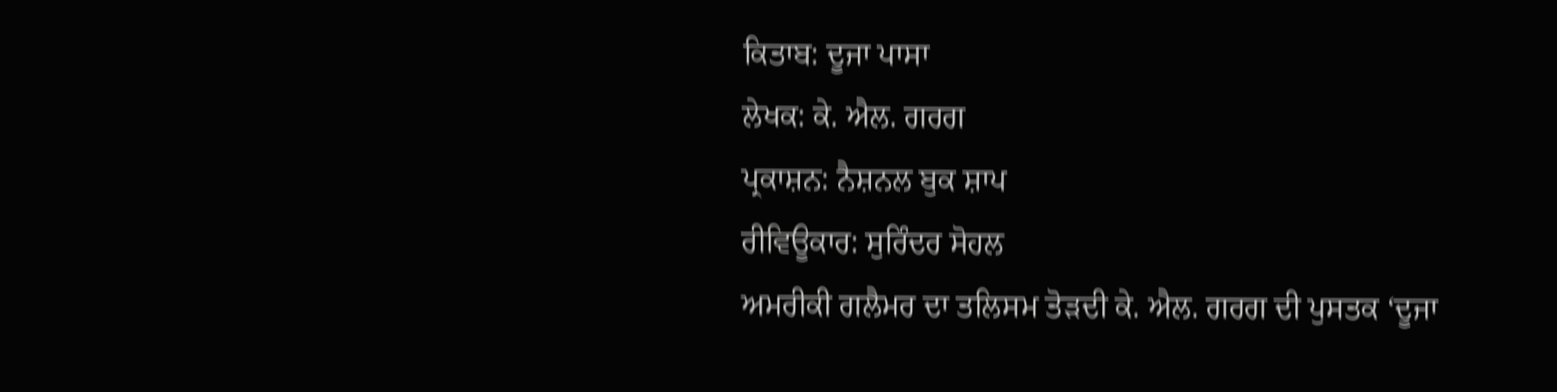ਕਿਤਾਬ: ਦੂਜਾ ਪਾਸਾ
ਲੇਖਕ: ਕੇ. ਐਲ. ਗਰਗ
ਪ੍ਰਕਾਸ਼ਨ: ਨੈਸ਼ਨਲ ਬੁਕ ਸ਼ਾਪ
ਰੀਵਿਊਕਾਰ: ਸੁਰਿੰਦਰ ਸੋਹਲ
ਅਮਰੀਕੀ ਗਲੈਮਰ ਦਾ ਤਲਿਸਮ ਤੋੜਦੀ ਕੇ. ਐਲ. ਗਰਗ ਦੀ ਪੁਸਤਕ ‘ਦੂਜਾ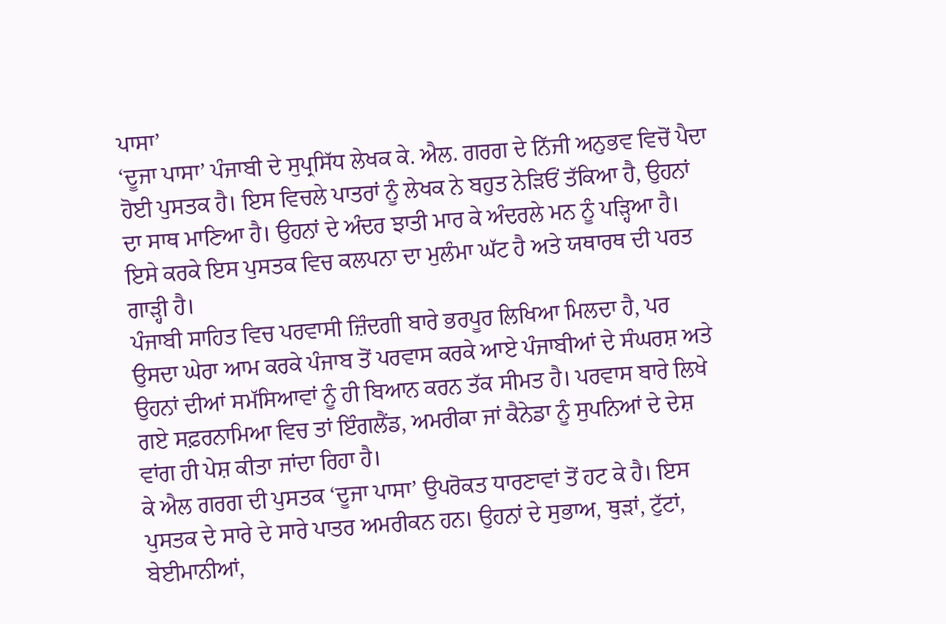ਪਾਸਾ’
‘ਦੂਜਾ ਪਾਸਾ’ ਪੰਜਾਬੀ ਦੇ ਸੁਪ੍ਰਸਿੱਧ ਲੇਖਕ ਕੇ. ਐਲ. ਗਰਗ ਦੇ ਨਿੱਜੀ ਅਨੁਭਵ ਵਿਚੋਂ ਪੈਦਾ ਹੋਈ ਪੁਸਤਕ ਹੈ। ਇਸ ਵਿਚਲੇ ਪਾਤਰਾਂ ਨੂੰ ਲੇਖਕ ਨੇ ਬਹੁਤ ਨੇੜਿਓਂ ਤੱਕਿਆ ਹੈ, ਉਹਨਾਂ ਦਾ ਸਾਥ ਮਾਣਿਆ ਹੈ। ਉਹਨਾਂ ਦੇ ਅੰਦਰ ਝਾਤੀ ਮਾਰ ਕੇ ਅੰਦਰਲੇ ਮਨ ਨੂੰ ਪੜ੍ਹਿਆ ਹੈ। ਇਸੇ ਕਰਕੇ ਇਸ ਪੁਸਤਕ ਵਿਚ ਕਲਪਨਾ ਦਾ ਮੁਲੰਮਾ ਘੱਟ ਹੈ ਅਤੇ ਯਥਾਰਥ ਦੀ ਪਰਤ ਗਾੜ੍ਹੀ ਹੈ।
ਪੰਜਾਬੀ ਸਾਹਿਤ ਵਿਚ ਪਰਵਾਸੀ ਜ਼ਿੰਦਗੀ ਬਾਰੇ ਭਰਪੂਰ ਲਿਖਿਆ ਮਿਲਦਾ ਹੈ, ਪਰ ਉਸਦਾ ਘੇਰਾ ਆਮ ਕਰਕੇ ਪੰਜਾਬ ਤੋਂ ਪਰਵਾਸ ਕਰਕੇ ਆਏ ਪੰਜਾਬੀਆਂ ਦੇ ਸੰਘਰਸ਼ ਅਤੇ ਉਹਨਾਂ ਦੀਆਂ ਸਮੱਸਿਆਵਾਂ ਨੂੰ ਹੀ ਬਿਆਨ ਕਰਨ ਤੱਕ ਸੀਮਤ ਹੈ। ਪਰਵਾਸ ਬਾਰੇ ਲਿਖੇ ਗਏ ਸਫ਼ਰਨਾਮਿਆ ਵਿਚ ਤਾਂ ਇੰਗਲੈਂਡ, ਅਮਰੀਕਾ ਜਾਂ ਕੈਨੇਡਾ ਨੂੰ ਸੁਪਨਿਆਂ ਦੇ ਦੇਸ਼ ਵਾਂਗ ਹੀ ਪੇਸ਼ ਕੀਤਾ ਜਾਂਦਾ ਰਿਹਾ ਹੈ।
ਕੇ ਐਲ ਗਰਗ ਦੀ ਪੁਸਤਕ ‘ਦੂਜਾ ਪਾਸਾ’ ਉਪਰੋਕਤ ਧਾਰਣਾਵਾਂ ਤੋਂ ਹਟ ਕੇ ਹੈ। ਇਸ ਪੁਸਤਕ ਦੇ ਸਾਰੇ ਦੇ ਸਾਰੇ ਪਾਤਰ ਅਮਰੀਕਨ ਹਨ। ਉਹਨਾਂ ਦੇ ਸੁਭਾਅ, ਥੁੜਾਂ, ਟੁੱਟਾਂ, ਬੇਈਮਾਨੀਆਂ,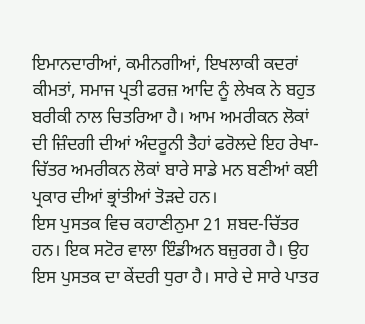ਇਮਾਨਦਾਰੀਆਂ, ਕਮੀਨਗੀਆਂ, ਇਖਲਾਕੀ ਕਦਰਾਂ ਕੀਮਤਾਂ, ਸਮਾਜ ਪ੍ਰਤੀ ਫਰਜ਼ ਆਦਿ ਨੂੰ ਲੇਖਕ ਨੇ ਬਹੁਤ ਬਰੀਕੀ ਨਾਲ ਚਿਤਰਿਆ ਹੈ। ਆਮ ਅਮਰੀਕਨ ਲੋਕਾਂ ਦੀ ਜ਼ਿੰਦਗੀ ਦੀਆਂ ਅੰਦਰੂਨੀ ਤੈਹਾਂ ਫਰੋਲਦੇ ਇਹ ਰੇਖਾ-ਚਿੱਤਰ ਅਮਰੀਕਨ ਲੋਕਾਂ ਬਾਰੇ ਸਾਡੇ ਮਨ ਬਣੀਆਂ ਕਈ ਪ੍ਰਕਾਰ ਦੀਆਂ ਭ੍ਰਾਂਤੀਆਂ ਤੋੜਦੇ ਹਨ।
ਇਸ ਪੁਸਤਕ ਵਿਚ ਕਹਾਣੀਨੁਮਾ 21 ਸ਼ਬਦ-ਚਿੱਤਰ ਹਨ। ਇਕ ਸਟੋਰ ਵਾਲਾ ਇੰਡੀਅਨ ਬਜ਼ੁਰਗ ਹੈ। ਉਹ ਇਸ ਪੁਸਤਕ ਦਾ ਕੇਂਦਰੀ ਧੁਰਾ ਹੈ। ਸਾਰੇ ਦੇ ਸਾਰੇ ਪਾਤਰ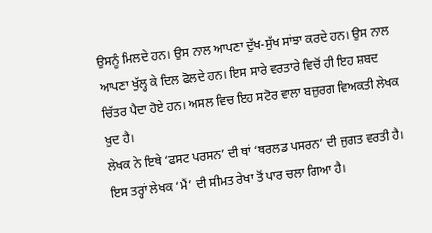ਉਸਨੂੰ ਮਿਲਦੇ ਹਨ। ਉਸ ਨਾਲ ਆਪਣਾ ਦੁੱਖ-ਸੁੱਖ ਸਾਂਝਾ ਕਰਦੇ ਹਨ। ਉਸ ਨਾਲ ਆਪਣਾ ਖੁੱਲ੍ਹ ਕੇ ਦਿਲ ਫੋਲਦੇ ਹਨ। ਇਸ ਸਾਰੇ ਵਰਤਾਰੇ ਵਿਚੋਂ ਹੀ ਇਹ ਸ਼ਬਦ ਚਿੱਤਰ ਪੈਦਾ ਹੋਏ ਹਨ। ਅਸਲ ਵਿਚ ਇਹ ਸਟੋਰ ਵਾਲਾ ਬਜ਼ੁਰਗ ਵਿਅਕਤੀ ਲੇਖਕ ਖ਼ੁਦ ਹੈ।
ਲੇਖਕ ਨੇ ਇਥੇ ‘ਫਸਟ ਪਰਸਨ’ ਦੀ ਥਾਂ ‘ਥਰਲਡ ਪਸਰਨ’ ਦੀ ਜੁਗਤ ਵਰਤੀ ਹੈ। ਇਸ ਤਰ੍ਹਾਂ ਲੇਖਕ ‘ਮੈਂ’ ਦੀ ਸੀਮਤ ਰੇਖਾ ਤੋਂ ਪਾਰ ਚਲਾ ਗਿਆ ਹੈ।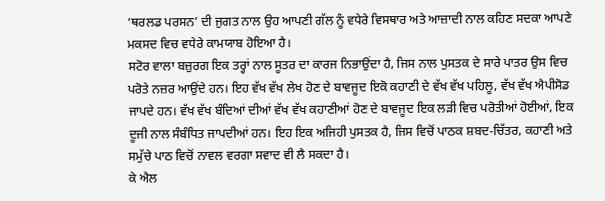‘ਥਰਲਡ ਪਰਸਨ’ ਦੀ ਜੁਗਤ ਨਾਲ ਉਹ ਆਪਣੀ ਗੱਲ ਨੂੰ ਵਧੇਰੇ ਵਿਸਥਾਰ ਅਤੇ ਆਜ਼ਾਦੀ ਨਾਲ ਕਹਿਣ ਸਦਕਾ ਆਪਣੇ ਮਕਸਦ ਵਿਚ ਵਧੇਰੇ ਕਾਮਯਾਬ ਹੋਇਆ ਹੈ।
ਸਟੋਰ ਵਾਲਾ ਬਜ਼ੁਰਗ ਇਕ ਤਰ੍ਹਾਂ ਨਾਲ ਸੂਤਰ ਦਾ ਕਾਰਜ ਨਿਭਾਉਂਦਾ ਹੈ, ਜਿਸ ਨਾਲ ਪੁਸਤਕ ਦੇ ਸਾਰੇ ਪਾਤਰ ਉਸ ਵਿਚ ਪਰੋਤੇ ਨਜ਼ਰ ਆਉਂਦੇ ਹਨ। ਇਹ ਵੱਖ ਵੱਖ ਲੇਖ ਹੋਣ ਦੇ ਬਾਵਜੂਦ ਇਕੋ ਕਹਾਣੀ ਦੇ ਵੱਖ ਵੱਖ ਪਹਿਲੂ, ਵੱਖ ਵੱਖ ਐਪੀਸੋਡ ਜਾਪਦੇ ਹਨ। ਵੱਖ ਵੱਖ ਬੰਦਿਆਂ ਦੀਆਂ ਵੱਖ ਵੱਖ ਕਹਾਣੀਆਂ ਹੋਣ ਦੇ ਬਾਵਜੂਦ ਇਕ ਲੜੀ ਵਿਚ ਪਰੋਤੀਆਂ ਹੋਈਆਂ, ਇਕ ਦੂਜੀ ਨਾਲ ਸੰਬੰਧਿਤ ਜਾਪਦੀਆਂ ਹਨ। ਇਹ ਇਕ ਅਜਿਹੀ ਪੁਸਤਕ ਹੈ, ਜਿਸ ਵਿਚੋਂ ਪਾਠਕ ਸ਼ਬਦ-ਚਿੱਤਰ, ਕਹਾਣੀ ਅਤੇ ਸਮੁੱਚੇ ਪਾਠ ਵਿਚੋਂ ਨਾਵਲ ਵਰਗਾ ਸਵਾਦ ਵੀ ਲੈ ਸਕਦਾ ਹੈ।
ਕੇ ਐਲ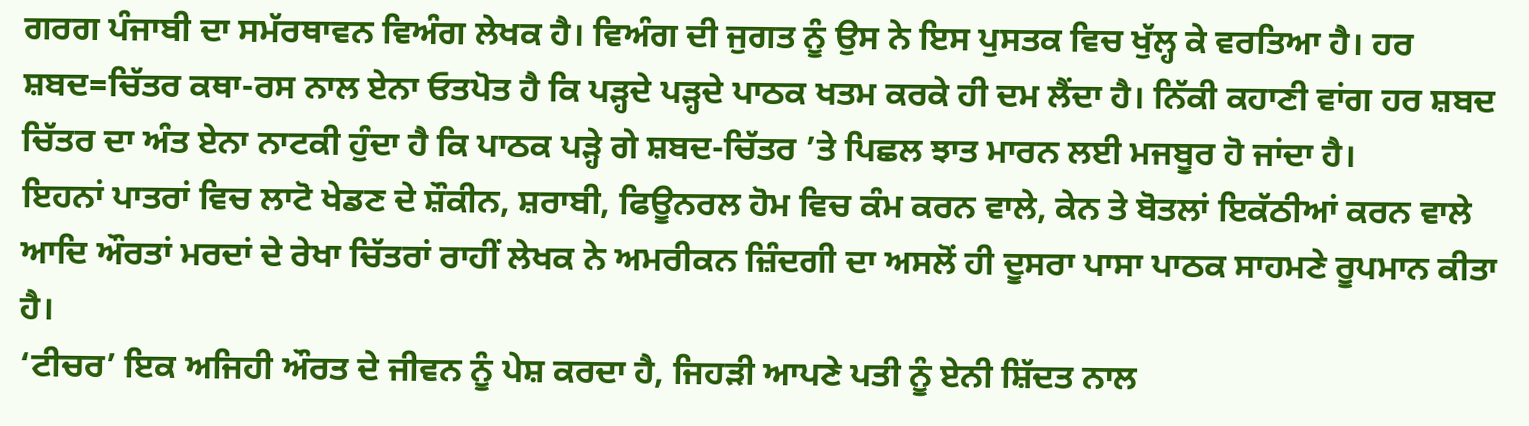ਗਰਗ ਪੰਜਾਬੀ ਦਾ ਸਮੱਰਥਾਵਨ ਵਿਅੰਗ ਲੇਖਕ ਹੈ। ਵਿਅੰਗ ਦੀ ਜੁਗਤ ਨੂੰ ਉਸ ਨੇ ਇਸ ਪੁਸਤਕ ਵਿਚ ਖੁੱਲ੍ਹ ਕੇ ਵਰਤਿਆ ਹੈ। ਹਰ ਸ਼ਬਦ=ਚਿੱਤਰ ਕਥਾ-ਰਸ ਨਾਲ ਏਨਾ ਓਤਪੋਤ ਹੈ ਕਿ ਪੜ੍ਹਦੇ ਪੜ੍ਹਦੇ ਪਾਠਕ ਖਤਮ ਕਰਕੇ ਹੀ ਦਮ ਲੈਂਦਾ ਹੈ। ਨਿੱਕੀ ਕਹਾਣੀ ਵਾਂਗ ਹਰ ਸ਼ਬਦ ਚਿੱਤਰ ਦਾ ਅੰਤ ਏਨਾ ਨਾਟਕੀ ਹੁੰਦਾ ਹੈ ਕਿ ਪਾਠਕ ਪੜ੍ਹੇ ਗੇ ਸ਼ਬਦ-ਚਿੱਤਰ ’ਤੇ ਪਿਛਲ ਝਾਤ ਮਾਰਨ ਲਈ ਮਜਬੂਰ ਹੋ ਜਾਂਦਾ ਹੈ।
ਇਹਨਾਂ ਪਾਤਰਾਂ ਵਿਚ ਲਾਟੋ ਖੇਡਣ ਦੇ ਸ਼ੌਕੀਨ, ਸ਼ਰਾਬੀ, ਫਿਊਨਰਲ ਹੋਮ ਵਿਚ ਕੰਮ ਕਰਨ ਵਾਲੇ, ਕੇਨ ਤੇ ਬੋਤਲਾਂ ਇਕੱਠੀਆਂ ਕਰਨ ਵਾਲੇ ਆਦਿ ਔਰਤਾਂ ਮਰਦਾਂ ਦੇ ਰੇਖਾ ਚਿੱਤਰਾਂ ਰਾਹੀਂ ਲੇਖਕ ਨੇ ਅਮਰੀਕਨ ਜ਼ਿੰਦਗੀ ਦਾ ਅਸਲੋਂ ਹੀ ਦੂਸਰਾ ਪਾਸਾ ਪਾਠਕ ਸਾਹਮਣੇ ਰੂਪਮਾਨ ਕੀਤਾ ਹੈ।
‘ਟੀਚਰ’ ਇਕ ਅਜਿਹੀ ਔਰਤ ਦੇ ਜੀਵਨ ਨੂੰ ਪੇਸ਼ ਕਰਦਾ ਹੈ, ਜਿਹੜੀ ਆਪਣੇ ਪਤੀ ਨੂੰ ਏਨੀ ਸ਼ਿੱਦਤ ਨਾਲ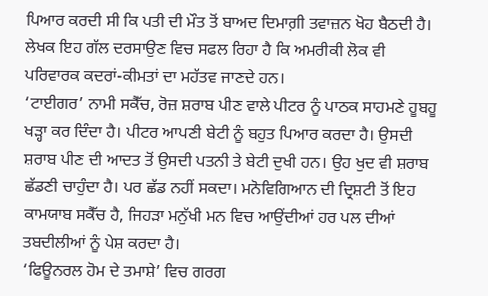ਪਿਆਰ ਕਰਦੀ ਸੀ ਕਿ ਪਤੀ ਦੀ ਮੌਤ ਤੋਂ ਬਾਅਦ ਦਿਮਾਗ਼ੀ ਤਵਾਜ਼ਨ ਖੋਹ ਬੈਠਦੀ ਹੈ। ਲੇਖਕ ਇਹ ਗੱਲ ਦਰਸਾਉਣ ਵਿਚ ਸਫਲ ਰਿਹਾ ਹੈ ਕਿ ਅਮਰੀਕੀ ਲੋਕ ਵੀ ਪਰਿਵਾਰਕ ਕਦਰਾਂ-ਕੀਮਤਾਂ ਦਾ ਮਹੱਤਵ ਜਾਣਦੇ ਹਨ।
‘ਟਾਈਗਰ’ ਨਾਮੀ ਸਕੈੱਚ, ਰੋਜ਼ ਸ਼ਰਾਬ ਪੀਣ ਵਾਲੇ ਪੀਟਰ ਨੂੰ ਪਾਠਕ ਸਾਹਮਣੇ ਹੂਬਹੂ ਖੜ੍ਹਾ ਕਰ ਦਿੰਦਾ ਹੈ। ਪੀਟਰ ਆਪਣੀ ਬੇਟੀ ਨੂੰ ਬਹੁਤ ਪਿਆਰ ਕਰਦਾ ਹੈ। ਉਸਦੀ ਸ਼ਰਾਬ ਪੀਣ ਦੀ ਆਦਤ ਤੋਂ ਉਸਦੀ ਪਤਨੀ ਤੇ ਬੇਟੀ ਦੁਖੀ ਹਨ। ਉਹ ਖੁਦ ਵੀ ਸ਼ਰਾਬ ਛੱਡਣੀ ਚਾਹੁੰਦਾ ਹੈ। ਪਰ ਛੱਡ ਨਹੀਂ ਸਕਦਾ। ਮਨੋਵਿਗਿਆਨ ਦੀ ਦ੍ਰਿਸ਼ਟੀ ਤੋਂ ਇਹ ਕਾਮਯਾਬ ਸਕੈੱਚ ਹੈ, ਜਿਹੜਾ ਮਨੁੱਖੀ ਮਨ ਵਿਚ ਆਉਂਦੀਆਂ ਹਰ ਪਲ ਦੀਆਂ ਤਬਦੀਲੀਆਂ ਨੂੰ ਪੇਸ਼ ਕਰਦਾ ਹੈ।
‘ਫਿਊਨਰਲ ਹੋਮ ਦੇ ਤਮਾਸ਼ੇ’ ਵਿਚ ਗਰਗ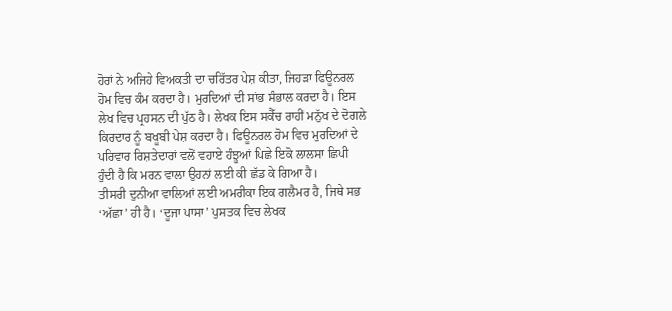ਹੋਰਾਂ ਨੇ ਅਜਿਹੇ ਵਿਅਕਤੀ ਦਾ ਚਰਿੱਤਰ ਪੇਸ਼ ਕੀਤਾ, ਜਿਹੜਾ ਫਿਊਨਰਲ ਹੋਮ ਵਿਚ ਕੰਮ ਕਰਦਾ ਹੈ। ਮੁਰਦਿਆਂ ਦੀ ਸਾਂਭ ਸੰਭਾਲ ਕਰਦਾ ਹੈ। ਇਸ ਲੇਖ ਵਿਚ ਪ੍ਰਹਸਨ ਦੀ ਪੁੱਠ ਹੈ। ਲੇਖਕ ਇਸ ਸਕੈੱਚ ਰਾਹੀਂ ਮਨੁੱਖ ਦੇ ਦੋਗਲੇ ਕਿਰਦਾਰ ਨੂੰ ਬਖੂਬੀ ਪੇਸ਼ ਕਰਦਾ ਹੈ। ਫਿਊਨਰਲ ਹੋਮ ਵਿਚ ਮੁਰਦਿਆਂ ਦੇ ਪਰਿਵਾਰ ਰਿਸ਼ਤੇਦਾਰਾਂ ਵਲੋਂ ਵਹਾਏ ਹੰਝੂਆਂ ਪਿਛੇ ਇਕੋ ਲਾਲਸਾ ਛਿਪੀ ਹੁੰਦੀ ਹੈ ਕਿ ਮਰਨ ਵਾਲਾ ਉਹਨਾਂ ਲਈ ਕੀ ਛੱਡ ਕੇ ਗਿਆ ਹੈ।
ਤੀਸਰੀ ਦੁਨੀਆ ਵਾਲਿਆਂ ਲਈ ਅਮਰੀਕਾ ਇਕ ਗਲੈਮਰ ਹੈ, ਜਿਥੇ ਸਭ ‘ਅੱਛਾ’ ਹੀ ਹੈ। ‘ਦੂਜਾ ਪਾਸਾ’ ਪੁਸਤਕ ਵਿਚ ਲੇਖਕ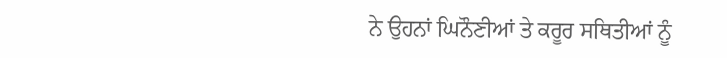ਨੇ ਉਹਨਾਂ ਘਿਨੌਣੀਆਂ ਤੇ ਕਰੂਰ ਸਥਿਤੀਆਂ ਨੂੰ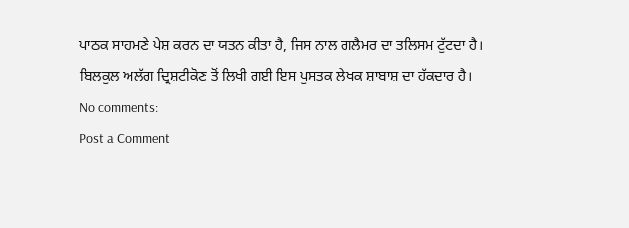ਪਾਠਕ ਸਾਹਮਣੇ ਪੇਸ਼ ਕਰਨ ਦਾ ਯਤਨ ਕੀਤਾ ਹੈ, ਜਿਸ ਨਾਲ ਗਲੈਮਰ ਦਾ ਤਲਿਸਮ ਟੁੱਟਦਾ ਹੈ। ਬਿਲਕੁਲ ਅਲੱਗ ਦ੍ਰਿਸ਼ਟੀਕੋਣ ਤੋਂ ਲਿਖੀ ਗਈ ਇਸ ਪੁਸਤਕ ਲੇਖਕ ਸ਼ਾਬਾਸ਼ ਦਾ ਹੱਕਦਾਰ ਹੈ।
No comments:
Post a Comment